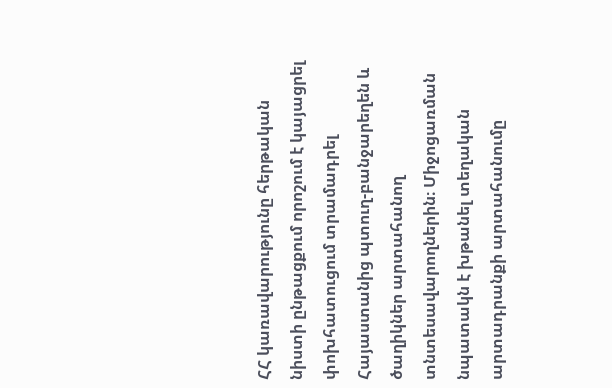ՀՀ կառավարությունը հերթական նիստի ընթացքում որոշում է կայացրել փոխհատուցում տրամադրել Հայաստանից պտուղ-բանջարեղեն և ծաղիկներ արտահանող տնտեսավարողներին։ Միջոցառման նպատակն է խթանել տեղական արտադրանքի արտահանումը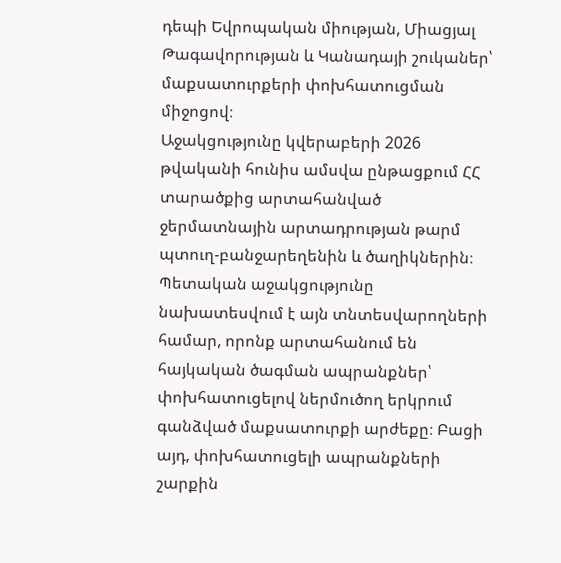դեպի Եվրոպական միության, Միացյալ Թագավորության և Կանադայի շուկաներ՝ մաքսատուրքերի փոխհատուցման միջոցով։
Աջակցությունը կվերաբերի 2026 թվականի հունիս ամսվա ընթացքում ՀՀ տարածքից արտահանված ջերմատնային արտադրության թարմ պտուղ-բանջարեղենին և ծաղիկներին։ Պետական աջակցությունը նախատեսվում է այն տնտեսվարողների համար, որոնք արտահանում են հայկական ծագման ապրանքներ՝ փոխհատուցելով ներմուծող երկրում գանձված մաքսատուրքի արժեքը։ Բացի այդ, փոխհատուցելի ապրանքների շարքին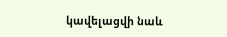կավելացվի նաև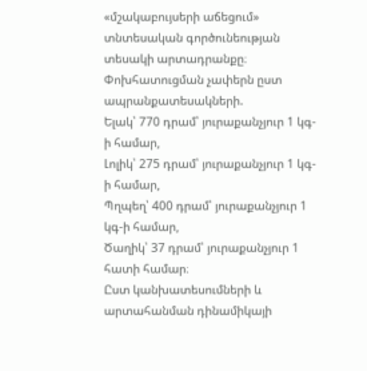«մշակաբույսերի աճեցում» տնտեսական գործունեության տեսակի արտադրանքը։
Փոխհատուցման չափերն ըստ ապրանքատեսակների.
Ելակ՝ 770 դրամ՝ յուրաքանչյուր 1 կգ-ի համար,
Լոլիկ՝ 275 դրամ՝ յուրաքանչյուր 1 կգ-ի համար,
Պղպեղ՝ 400 դրամ՝ յուրաքանչյուր 1 կգ-ի համար,
Ծաղիկ՝ 37 դրամ՝ յուրաքանչյուր 1 հատի համար։
Ըստ կանխատեսումների և արտահանման դինամիկայի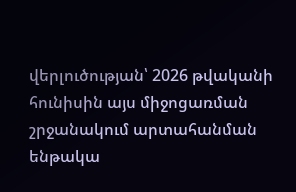վերլուծության՝ 2026 թվականի հունիսին այս միջոցառման շրջանակում արտահանման ենթակա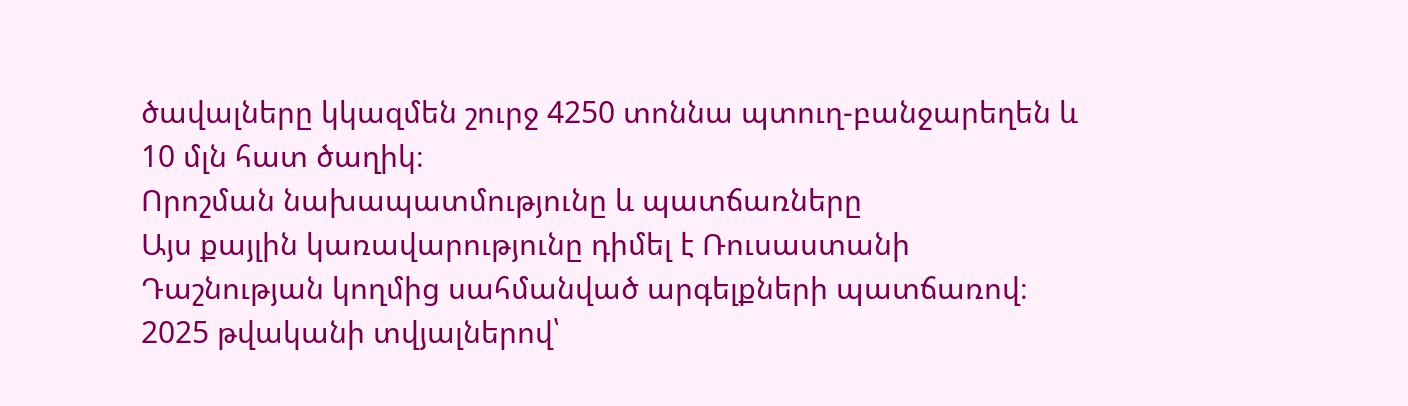ծավալները կկազմեն շուրջ 4250 տոննա պտուղ-բանջարեղեն և 10 մլն հատ ծաղիկ։
Որոշման նախապատմությունը և պատճառները
Այս քայլին կառավարությունը դիմել է Ռուսաստանի Դաշնության կողմից սահմանված արգելքների պատճառով։ 2025 թվականի տվյալներով՝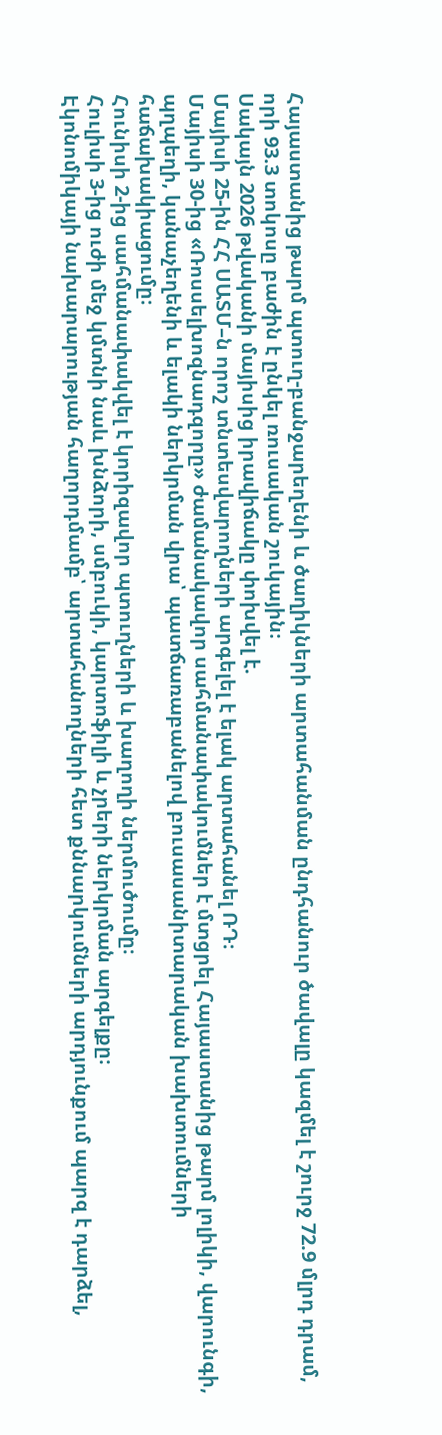Հայաստանից թարմ պտուղ-բանջարեղենի և ծաղիկների արտահանման ընդհանուր ծավալը կազմել է շուրջ 72.9 մլրդ դրամ, որի 93.3 տոկոսը բաժին է ընկել ռուսական շուկային։
Սակայն 2026 թվականի մայիսից իրավիճակը փոխվել է.
Մայիսի 25-ին ՀՀ ՍԱՏՄ–ն որոշ տնտեսվարողների արգելել է ելակ արտահանել ՌԴ։
Մայիսի 30-ից «Ռոսսելխոզնադզորը» ժամանակավոր սահմանափակումներ է մտցրել Հայաստանից թարմ լոլիկի, վարունգի, պղպեղի, կանաչեղենի և ելակի ներկրման վրա՝ պատճառաբանելով բուսասանիտարական խախտումների հաճախակիացումը։
Հունիսի 2-ից սահմանափակվել է կորիզավոր պտուղների և խաղողի ներմուծումը։
Հուլիսի 3-ից ուժի մեջ կմտնի նաև խնձորի, սմբուկի, կարտոֆիլի և չրերի ներկրման արգելքը։
Էկոնոմիկայի նախարարության հաղորդմամբ՝ արտահանողների հետ քննարկումների արդյունքում պարզ է դարձել,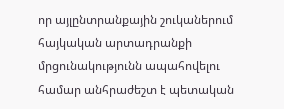որ այլընտրանքային շուկաներում հայկական արտադրանքի մրցունակությունն ապահովելու համար անհրաժեշտ է պետական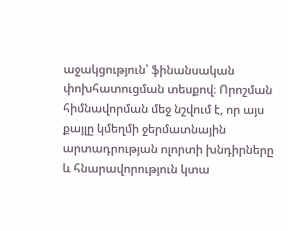աջակցություն՝ ֆինանսական փոխհատուցման տեսքով։ Որոշման հիմնավորման մեջ նշվում է, որ այս քայլը կմեղմի ջերմատնային արտադրության ոլորտի խնդիրները և հնարավորություն կտա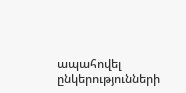ապահովել ընկերությունների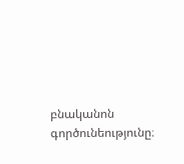բնականոն գործունեությունը։